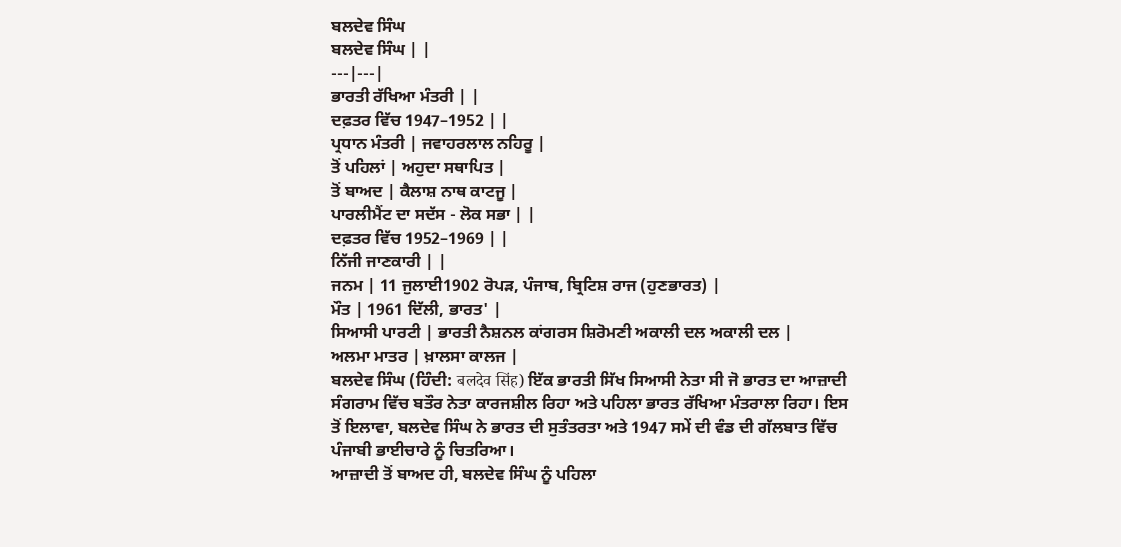ਬਲਦੇਵ ਸਿੰਘ
ਬਲਦੇਵ ਸਿੰਘ | |
---|---|
ਭਾਰਤੀ ਰੱਖਿਆ ਮੰਤਰੀ | |
ਦਫ਼ਤਰ ਵਿੱਚ 1947–1952 | |
ਪ੍ਰਧਾਨ ਮੰਤਰੀ | ਜਵਾਹਰਲਾਲ ਨਹਿਰੂ |
ਤੋਂ ਪਹਿਲਾਂ | ਅਹੁਦਾ ਸਥਾਪਿਤ |
ਤੋਂ ਬਾਅਦ | ਕੈਲਾਸ਼ ਨਾਥ ਕਾਟਜੂ |
ਪਾਰਲੀਮੈਂਟ ਦਾ ਸਦੱਸ - ਲੋਕ ਸਭਾ | |
ਦਫ਼ਤਰ ਵਿੱਚ 1952–1969 | |
ਨਿੱਜੀ ਜਾਣਕਾਰੀ | |
ਜਨਮ | 11 ਜੁਲਾਈ1902 ਰੋਪੜ, ਪੰਜਾਬ, ਬ੍ਰਿਟਿਸ਼ ਰਾਜ (ਹੁਣਭਾਰਤ) |
ਮੌਤ | 1961 ਦਿੱਲੀ, ਭਾਰਤ' |
ਸਿਆਸੀ ਪਾਰਟੀ | ਭਾਰਤੀ ਨੈਸ਼ਨਲ ਕਾਂਗਰਸ ਸ਼ਿਰੋਮਣੀ ਅਕਾਲੀ ਦਲ ਅਕਾਲੀ ਦਲ |
ਅਲਮਾ ਮਾਤਰ | ਖ਼ਾਲਸਾ ਕਾਲਜ |
ਬਲਦੇਵ ਸਿੰਘ (ਹਿੰਦੀ: बलदेव सिंह) ਇੱਕ ਭਾਰਤੀ ਸਿੱਖ ਸਿਆਸੀ ਨੇਤਾ ਸੀ ਜੋ ਭਾਰਤ ਦਾ ਆਜ਼ਾਦੀ ਸੰਗਰਾਮ ਵਿੱਚ ਬਤੌਰ ਨੇਤਾ ਕਾਰਜਸ਼ੀਲ ਰਿਹਾ ਅਤੇ ਪਹਿਲਾ ਭਾਰਤ ਰੱਖਿਆ ਮੰਤਰਾਲਾ ਰਿਹਾ। ਇਸ ਤੋਂ ਇਲਾਵਾ, ਬਲਦੇਵ ਸਿੰਘ ਨੇ ਭਾਰਤ ਦੀ ਸੁਤੰਤਰਤਾ ਅਤੇ 1947 ਸਮੇਂ ਦੀ ਵੰਡ ਦੀ ਗੱਲਬਾਤ ਵਿੱਚ ਪੰਜਾਬੀ ਭਾਈਚਾਰੇ ਨੂੰ ਚਿਤਰਿਆ।
ਆਜ਼ਾਦੀ ਤੋਂ ਬਾਅਦ ਹੀ, ਬਲਦੇਵ ਸਿੰਘ ਨੂੰ ਪਹਿਲਾ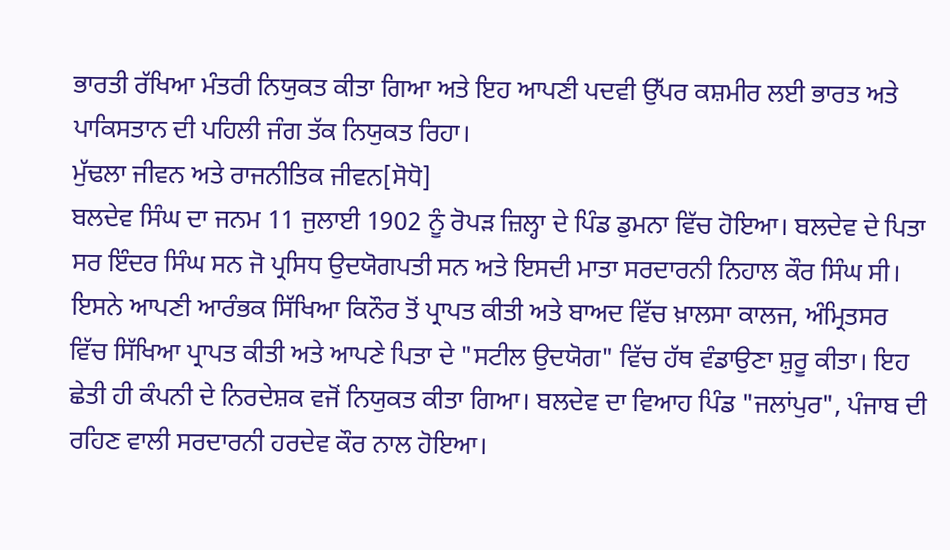ਭਾਰਤੀ ਰੱਖਿਆ ਮੰਤਰੀ ਨਿਯੁਕਤ ਕੀਤਾ ਗਿਆ ਅਤੇ ਇਹ ਆਪਣੀ ਪਦਵੀ ਉੱਪਰ ਕਸ਼ਮੀਰ ਲਈ ਭਾਰਤ ਅਤੇ ਪਾਕਿਸਤਾਨ ਦੀ ਪਹਿਲੀ ਜੰਗ ਤੱਕ ਨਿਯੁਕਤ ਰਿਹਾ।
ਮੁੱਢਲਾ ਜੀਵਨ ਅਤੇ ਰਾਜਨੀਤਿਕ ਜੀਵਨ[ਸੋਧੋ]
ਬਲਦੇਵ ਸਿੰਘ ਦਾ ਜਨਮ 11 ਜੁਲਾਈ 1902 ਨੂੰ ਰੋਪੜ ਜ਼ਿਲ੍ਹਾ ਦੇ ਪਿੰਡ ਡੁਮਨਾ ਵਿੱਚ ਹੋਇਆ। ਬਲਦੇਵ ਦੇ ਪਿਤਾ ਸਰ ਇੰਦਰ ਸਿੰਘ ਸਨ ਜੋ ਪ੍ਰਸਿਧ ਉਦਯੋਗਪਤੀ ਸਨ ਅਤੇ ਇਸਦੀ ਮਾਤਾ ਸਰਦਾਰਨੀ ਨਿਹਾਲ ਕੌਰ ਸਿੰਘ ਸੀ। ਇਸਨੇ ਆਪਣੀ ਆਰੰਭਕ ਸਿੱਖਿਆ ਕਿਨੌਰ ਤੋਂ ਪ੍ਰਾਪਤ ਕੀਤੀ ਅਤੇ ਬਾਅਦ ਵਿੱਚ ਖ਼ਾਲਸਾ ਕਾਲਜ, ਅੰਮ੍ਰਿਤਸਰ ਵਿੱਚ ਸਿੱਖਿਆ ਪ੍ਰਾਪਤ ਕੀਤੀ ਅਤੇ ਆਪਣੇ ਪਿਤਾ ਦੇ "ਸਟੀਲ ਉਦਯੋਗ" ਵਿੱਚ ਹੱਥ ਵੰਡਾਉਣਾ ਸ਼ੁਰੂ ਕੀਤਾ। ਇਹ ਛੇਤੀ ਹੀ ਕੰਪਨੀ ਦੇ ਨਿਰਦੇਸ਼ਕ ਵਜੋਂ ਨਿਯੁਕਤ ਕੀਤਾ ਗਿਆ। ਬਲਦੇਵ ਦਾ ਵਿਆਹ ਪਿੰਡ "ਜਲਾਂਪੁਰ", ਪੰਜਾਬ ਦੀ ਰਹਿਣ ਵਾਲੀ ਸਰਦਾਰਨੀ ਹਰਦੇਵ ਕੌਰ ਨਾਲ ਹੋਇਆ।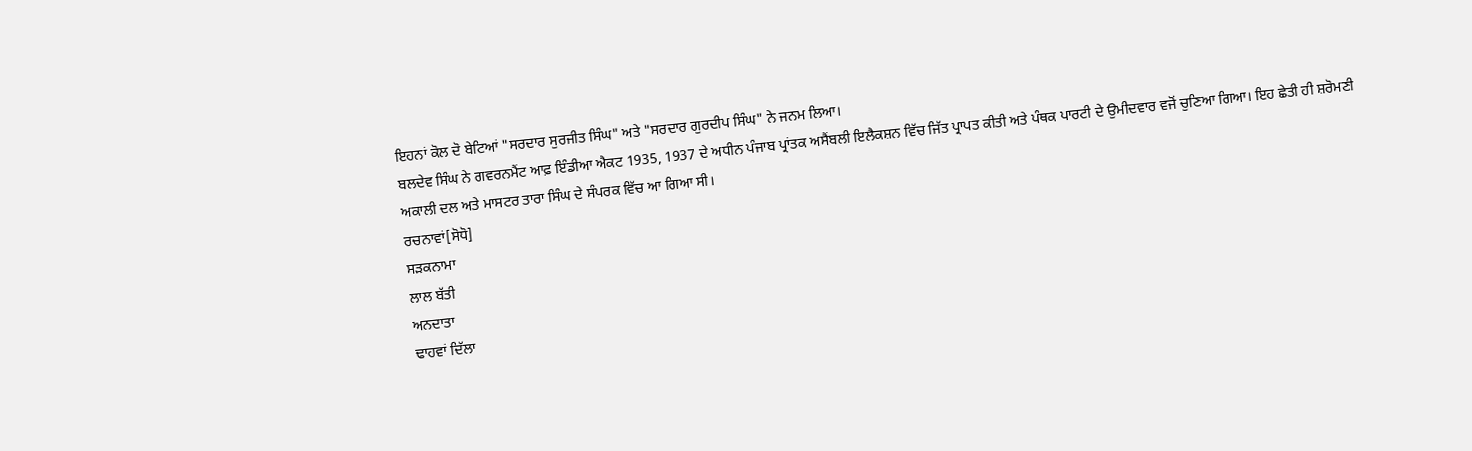ਇਹਨਾਂ ਕੋਲ ਦੋ ਬੇਟਿਆਂ "ਸਰਦਾਰ ਸੁਰਜੀਤ ਸਿੰਘ" ਅਤੇ "ਸਰਦਾਰ ਗੁਰਦੀਪ ਸਿੰਘ" ਨੇ ਜਨਮ ਲਿਆ।
ਬਲਦੇਵ ਸਿੰਘ ਨੇ ਗਵਰਨਮੈਂਟ ਆਫ਼ ਇੰਡੀਆ ਐਕਟ 1935, 1937 ਦੇ ਅਧੀਨ ਪੰਜਾਬ ਪ੍ਰਾਂਤਕ ਅਸੈਂਬਲੀ ਇਲੈਕਸ਼ਨ ਵਿੱਚ ਜਿੱਤ ਪ੍ਰਾਪਤ ਕੀਤੀ ਅਤੇ ਪੰਥਕ ਪਾਰਟੀ ਦੇ ਉਮੀਦਵਾਰ ਵਜੋਂ ਚੁਣਿਆ ਗਿਆ। ਇਹ ਛੇਤੀ ਹੀ ਸ਼ਰੋਮਣੀ ਅਕਾਲੀ ਦਲ ਅਤੇ ਮਾਸਟਰ ਤਾਰਾ ਸਿੰਘ ਦੇ ਸੰਪਰਕ ਵਿੱਚ ਆ ਗਿਆ ਸੀ।
ਰਚਨਾਵਾਂ[ਸੋਧੋ]
ਸੜਕਨਾਮਾ
ਲਾਲ ਬੱਤੀ
ਅਨਦਾਤਾ
ਢਾਹਵਾਂ ਦਿੱਲਾ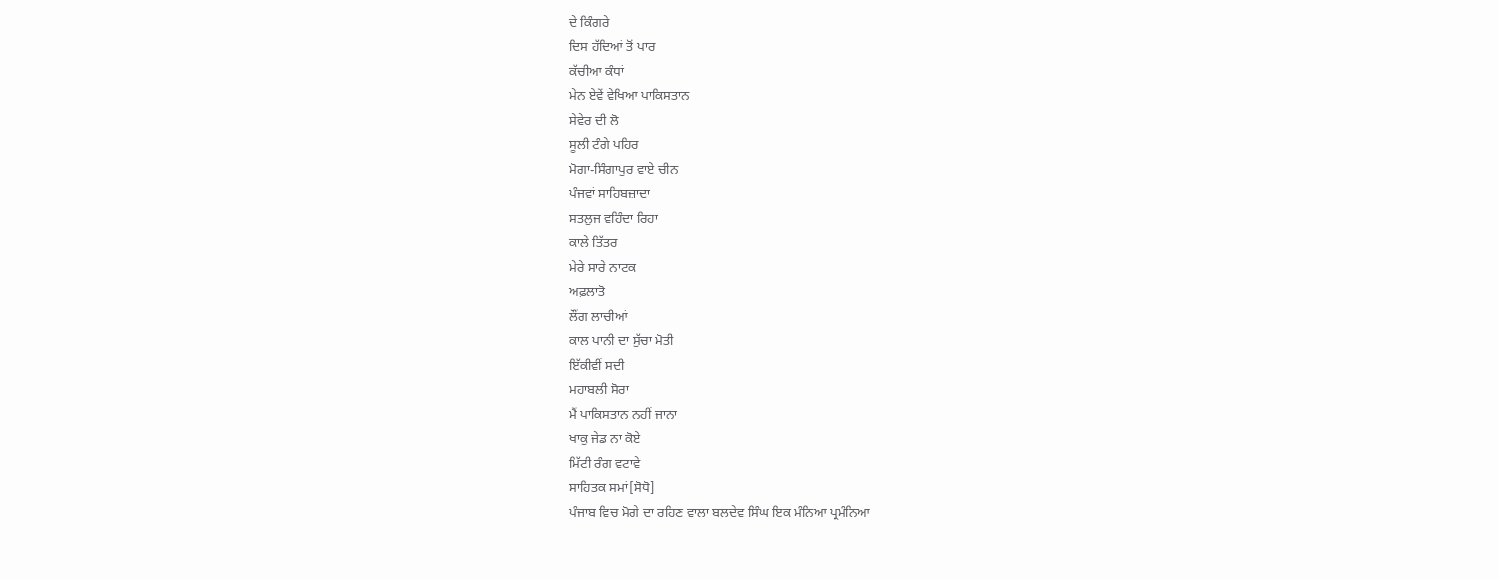ਦੇ ਕਿੰਗਰੇ
ਦਿਸ ਹੱਦਿਆਂ ਤੋਂ ਪਾਰ
ਕੱਚੀਆ ਕੰਧਾਂ
ਮੇਨ ਏਵੇਂ ਵੇਖਿਆ ਪਾਕਿਸਤਾਨ
ਸੇਵੇਰ ਦੀ ਲੋ
ਸੂਲੀ ਟੰਗੇ ਪਹਿਰ
ਮੋਗਾ-ਸਿੰਗਾਪੁਰ ਵਾਏ ਚੀਨ
ਪੰਜਵਾਂ ਸਾਹਿਬਜ਼ਾਦਾ
ਸਤਲੁਜ ਵਹਿੰਦਾ ਰਿਹਾ
ਕਾਲੇ ਤਿੱਤਰ
ਮੇਰੇ ਸਾਰੇ ਨਾਟਕ
ਅਫ਼ਲਾਤੋ
ਲੌਂਗ ਲਾਚੀਆਂ
ਕਾਲ ਪਾਨੀ ਦਾ ਸੁੱਚਾ ਮੋਤੀ
ਇੱਕੀਵੀਂ ਸਦੀ
ਮਹਾਬਲੀ ਸੋਰਾ
ਮੈਂ ਪਾਕਿਸਤਾਨ ਨਹੀਂ ਜਾਨਾ
ਖਾਕੁ ਜੇਡ ਨਾ ਕੋਏ
ਮਿੱਟੀ ਰੰਗ ਵਟਾਵੇ
ਸਾਹਿਤਕ ਸਮਾਂ[ਸੋਧੋ]
ਪੰਜਾਬ ਵਿਚ ਮੋਗੇ ਦਾ ਰਹਿਣ ਵਾਲਾ ਬਲਦੇਵ ਸਿੰਘ ਇਕ ਮੰਨਿਆ ਪ੍ਰਮੰਨਿਆ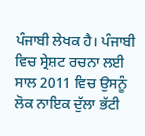ਪੰਜਾਬੀ ਲੇਖਕ ਹੈ। ਪੰਜਾਬੀ ਵਿਚ ਸ੍ਰੇਸ਼ਟ ਰਚਨਾ ਲਈ ਸਾਲ 2011 ਵਿਚ ਉਸਨੂੰ ਲੋਕ ਨਾਇਕ ਦੁੱਲਾ ਭੱਟੀ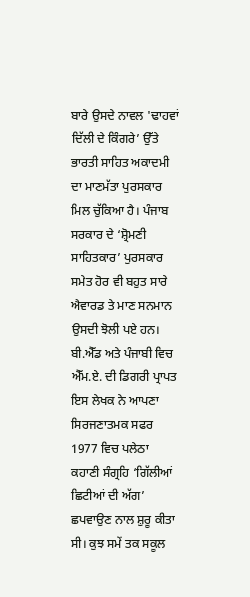ਬਾਰੇ ਉਸਦੇ ਨਾਵਲ 'ਢਾਹਵਾਂ ਦਿੱਲੀ ਦੇ ਕਿੰਗਰੇ’ ਉੱਤੇ ਭਾਰਤੀ ਸਾਹਿਤ ਅਕਾਦਮੀ ਦਾ ਮਾਣਮੱਤਾ ਪੁਰਸਕਾਰ ਮਿਲ ਚੁੱਕਿਆ ਹੈ। ਪੰਜਾਬ ਸਰਕਾਰ ਦੇ ‘ਸ਼੍ਰੋਮਣੀ ਸਾਹਿਤਕਾਰ’ ਪੁਰਸਕਾਰ ਸਮੇਤ ਹੋਰ ਵੀ ਬਹੁਤ ਸਾਰੇ ਐਵਾਰਡ ਤੇ ਮਾਣ ਸਨਮਾਨ ਉਸਦੀ ਝੋਲੀ ਪਏ ਹਨ। ਬੀ.ਐੱਡ ਅਤੇ ਪੰਜਾਬੀ ਵਿਚ ਐੱਮ.ਏ. ਦੀ ਡਿਗਰੀ ਪ੍ਰਾਪਤ ਇਸ ਲੇਖਕ ਨੇ ਆਪਣਾ ਸਿਰਜਣਾਤਮਕ ਸਫਰ 1977 ਵਿਚ ਪਲੇਠਾ ਕਹਾਣੀ ਸੰਗ੍ਰਹਿ ‘ਗਿੱਲੀਆਂ ਛਿਟੀਆਂ ਦੀ ਅੱਗ’ ਛਪਵਾਉਣ ਨਾਲ ਸ਼ੁਰੂ ਕੀਤਾ ਸੀ। ਕੁਝ ਸਮੇਂ ਤਕ ਸਕੂਲ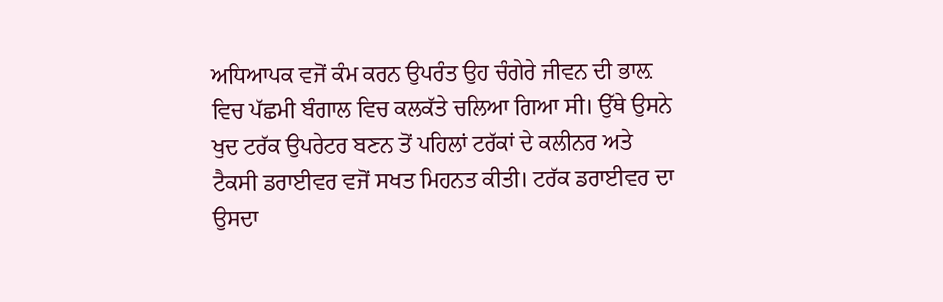ਅਧਿਆਪਕ ਵਜੋਂ ਕੰਮ ਕਰਨ ਉਪਰੰਤ ਉਹ ਚੰਗੇਰੇ ਜੀਵਨ ਦੀ ਭਾਲ਼ ਵਿਚ ਪੱਛਮੀ ਬੰਗਾਲ ਵਿਚ ਕਲਕੱਤੇ ਚਲਿਆ ਗਿਆ ਸੀ। ਉੱਥੇ ਉਸਨੇ ਖੁਦ ਟਰੱਕ ਉਪਰੇਟਰ ਬਣਨ ਤੋਂ ਪਹਿਲਾਂ ਟਰੱਕਾਂ ਦੇ ਕਲੀਨਰ ਅਤੇ ਟੈਕਸੀ ਡਰਾਈਵਰ ਵਜੋਂ ਸਖਤ ਮਿਹਨਤ ਕੀਤੀ। ਟਰੱਕ ਡਰਾਈਵਰ ਦਾ ਉਸਦਾ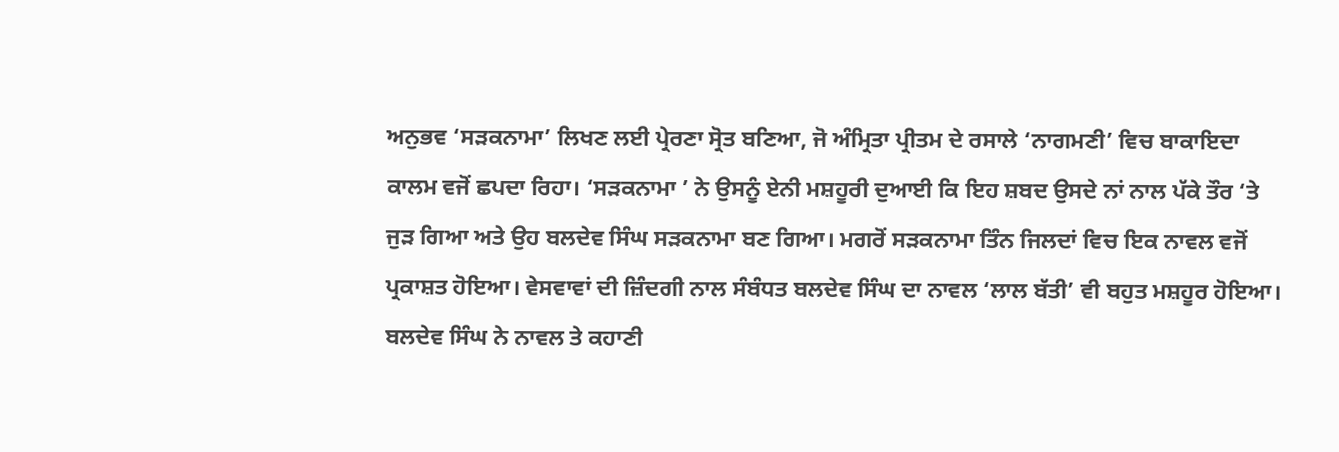ਅਨੁਭਵ ‘ਸੜਕਨਾਮਾ’ ਲਿਖਣ ਲਈ ਪ੍ਰੇਰਣਾ ਸ੍ਰੋਤ ਬਣਿਆ, ਜੋ ਅੰਮ੍ਰਿਤਾ ਪ੍ਰੀਤਮ ਦੇ ਰਸਾਲੇ ‘ਨਾਗਮਣੀ’ ਵਿਚ ਬਾਕਾਇਦਾ ਕਾਲਮ ਵਜੋਂ ਛਪਦਾ ਰਿਹਾ। ‘ਸੜਕਨਾਮਾ ’ ਨੇ ਉਸਨੂੰ ਏਨੀ ਮਸ਼ਹੂਰੀ ਦੁਆਈ ਕਿ ਇਹ ਸ਼ਬਦ ਉਸਦੇ ਨਾਂ ਨਾਲ ਪੱਕੇ ਤੌਰ ‘ਤੇ ਜੁੜ ਗਿਆ ਅਤੇ ਉਹ ਬਲਦੇਵ ਸਿੰਘ ਸੜਕਨਾਮਾ ਬਣ ਗਿਆ। ਮਗਰੋਂ ਸੜਕਨਾਮਾ ਤਿੰਨ ਜਿਲਦਾਂ ਵਿਚ ਇਕ ਨਾਵਲ ਵਜੋਂ ਪ੍ਰਕਾਸ਼ਤ ਹੋਇਆ। ਵੇਸਵਾਵਾਂ ਦੀ ਜ਼ਿੰਦਗੀ ਨਾਲ ਸੰਬੰਧਤ ਬਲਦੇਵ ਸਿੰਘ ਦਾ ਨਾਵਲ ‘ਲਾਲ ਬੱਤੀ’ ਵੀ ਬਹੁਤ ਮਸ਼ਹੂਰ ਹੋਇਆ। ਬਲਦੇਵ ਸਿੰਘ ਨੇ ਨਾਵਲ ਤੇ ਕਹਾਣੀ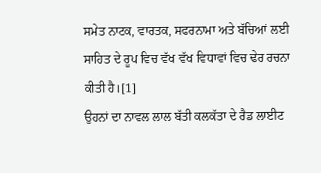ਸਮੇਤ ਨਾਟਕ, ਵਾਰਤਕ, ਸਫਰਨਾਮਾ ਅਤੇ ਬੱਚਿਆਂ ਲਈ ਸਾਹਿਤ ਦੇ ਰੂਪ ਵਿਚ ਵੱਖ ਵੱਖ ਵਿਧਾਵਾਂ ਵਿਚ ਢੇਰ ਰਚਨਾ ਕੀਤੀ ਹੈ।[1]
ਉਹਨਾਂ ਦਾ ਨਾਵਲ ਲਾਲ ਬੱਤੀ ਕਲਕੱਤਾ ਦੇ ਰੈਡ ਲਾਈਟ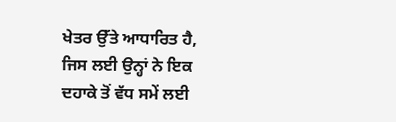ਖੇਤਰ ਉੱਤੇ ਆਧਾਰਿਤ ਹੈ, ਜਿਸ ਲਈ ਉਨ੍ਹਾਂ ਨੇ ਇਕ ਦਹਾਕੇ ਤੋਂ ਵੱਧ ਸਮੇਂ ਲਈ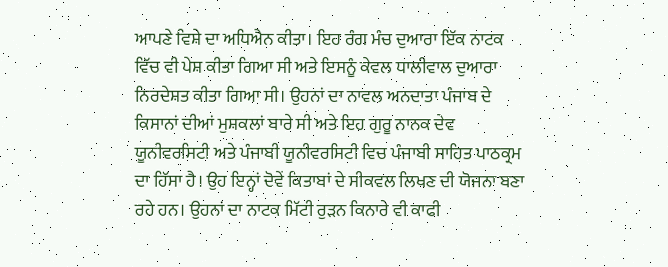ਆਪਣੇ ਵਿਸ਼ੇ ਦਾ ਅਧਿਐਨ ਕੀਤਾ। ਇਹ ਰੰਗ ਮੰਚ ਦੁਆਰਾ ਇੱਕ ਨਾਟਕ ਵਿੱਚ ਵੀ ਪੇਸ਼ ਕੀਤਾ ਗਿਆ ਸੀ ਅਤੇ ਇਸਨੂੰ ਕੇਵਲ ਧਾਲੀਵਾਲ ਦੁਆਰਾ ਨਿਰਦੇਸ਼ਤ ਕੀਤਾ ਗਿਆ ਸੀ। ਉਹਨਾਂ ਦਾ ਨਾਵਲ ਅਨਦਾਤਾ ਪੰਜਾਬ ਦੇ ਕਿਸਾਨਾਂ ਦੀਆਂ ਮੁਸ਼ਕਲਾਂ ਬਾਰੇ ਸੀ ਅਤੇ ਇਹ ਗੁਰੂ ਨਾਨਕ ਦੇਵ ਯੂਨੀਵਰਸਿਟੀ ਅਤੇ ਪੰਜਾਬੀ ਯੂਨੀਵਰਸਿਟੀ ਵਿਚ ਪੰਜਾਬੀ ਸਾਹਿਤ ਪਾਠਕ੍ਰਮ ਦਾ ਹਿੱਸਾ ਹੈ। ਉਹ ਇਨ੍ਹਾਂ ਦੋਵੇਂ ਕਿਤਾਬਾਂ ਦੇ ਸੀਕਵਲ ਲਿਖਣ ਦੀ ਯੋਜਨਾ ਬਣਾ ਰਹੇ ਹਨ। ਉਹਨਾਂ ਦਾ ਨਾਟਕ ਮਿੱਟੀ ਰੁੜਨ ਕਿਨਾਰੇ ਵੀ ਕਾਫੀ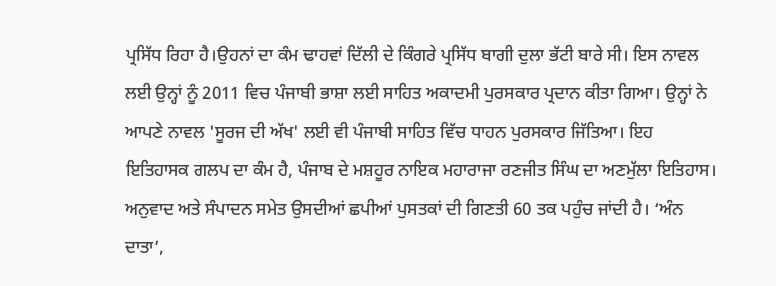ਪ੍ਰਸਿੱਧ ਰਿਹਾ ਹੈ।ਉਹਨਾਂ ਦਾ ਕੰਮ ਢਾਹਵਾਂ ਦਿੱਲੀ ਦੇ ਕਿੰਗਰੇ ਪ੍ਰਸਿੱਧ ਬਾਗੀ ਦੁਲਾ ਭੱਟੀ ਬਾਰੇ ਸੀ। ਇਸ ਨਾਵਲ ਲਈ ਉਨ੍ਹਾਂ ਨੂੰ 2011 ਵਿਚ ਪੰਜਾਬੀ ਭਾਸ਼ਾ ਲਈ ਸਾਹਿਤ ਅਕਾਦਮੀ ਪੁਰਸਕਾਰ ਪ੍ਰਦਾਨ ਕੀਤਾ ਗਿਆ। ਉਨ੍ਹਾਂ ਨੇ ਆਪਣੇ ਨਾਵਲ 'ਸੂਰਜ ਦੀ ਅੱਖ' ਲਈ ਵੀ ਪੰਜਾਬੀ ਸਾਹਿਤ ਵਿੱਚ ਧਾਹਨ ਪੁਰਸਕਾਰ ਜਿੱਤਿਆ। ਇਹ ਇਤਿਹਾਸਕ ਗਲਪ ਦਾ ਕੰਮ ਹੈ, ਪੰਜਾਬ ਦੇ ਮਸ਼ਹੂਰ ਨਾਇਕ ਮਹਾਰਾਜਾ ਰਣਜੀਤ ਸਿੰਘ ਦਾ ਅਣਮੁੱਲਾ ਇਤਿਹਾਸ। ਅਨੁਵਾਦ ਅਤੇ ਸੰਪਾਦਨ ਸਮੇਤ ਉਸਦੀਆਂ ਛਪੀਆਂ ਪੁਸਤਕਾਂ ਦੀ ਗਿਣਤੀ 60 ਤਕ ਪਹੁੰਚ ਜਾਂਦੀ ਹੈ। ‘ਅੰਨ ਦਾਤਾ’,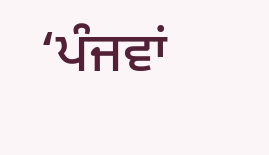‘ਪੰਜਵਾਂ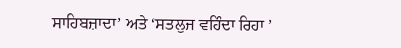ਸਾਹਿਬਜ਼ਾਦਾ’ ਅਤੇ ‘ਸਤਲੁਜ ਵਹਿੰਦਾ ਰਿਹਾ ’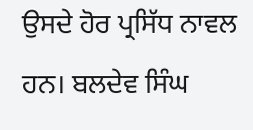ਉਸਦੇ ਹੋਰ ਪ੍ਰਸਿੱਧ ਨਾਵਲ ਹਨ। ਬਲਦੇਵ ਸਿੰਘ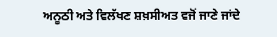ਅਨੂਠੀ ਅਤੇ ਵਿਲੱਖਣ ਸ਼ਖ਼ਸੀਅਤ ਵਜੋਂ ਜਾਣੇ ਜਾਂਦੇ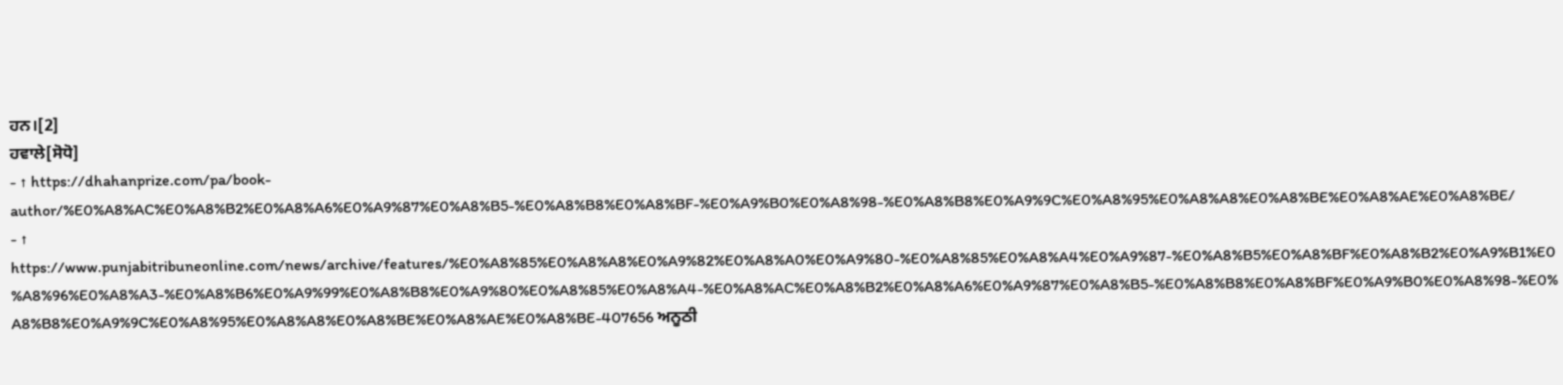ਹਨ।[2]
ਹਵਾਲੇ[ਸੋਧੋ]
- ↑ https://dhahanprize.com/pa/book-author/%E0%A8%AC%E0%A8%B2%E0%A8%A6%E0%A9%87%E0%A8%B5-%E0%A8%B8%E0%A8%BF-%E0%A9%B0%E0%A8%98-%E0%A8%B8%E0%A9%9C%E0%A8%95%E0%A8%A8%E0%A8%BE%E0%A8%AE%E0%A8%BE/
- ↑ https://www.punjabitribuneonline.com/news/archive/features/%E0%A8%85%E0%A8%A8%E0%A9%82%E0%A8%A0%E0%A9%80-%E0%A8%85%E0%A8%A4%E0%A9%87-%E0%A8%B5%E0%A8%BF%E0%A8%B2%E0%A9%B1%E0%A8%96%E0%A8%A3-%E0%A8%B6%E0%A9%99%E0%A8%B8%E0%A9%80%E0%A8%85%E0%A8%A4-%E0%A8%AC%E0%A8%B2%E0%A8%A6%E0%A9%87%E0%A8%B5-%E0%A8%B8%E0%A8%BF%E0%A9%B0%E0%A8%98-%E0%A8%B8%E0%A9%9C%E0%A8%95%E0%A8%A8%E0%A8%BE%E0%A8%AE%E0%A8%BE-407656 ਅਨੂਠੀ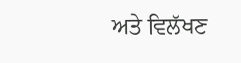ਅਤੇ ਵਿਲੱਖਣ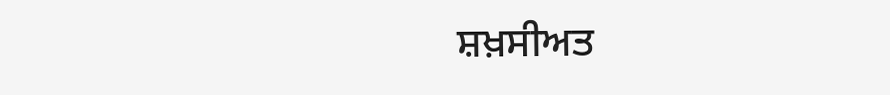ਸ਼ਖ਼ਸੀਅਤ